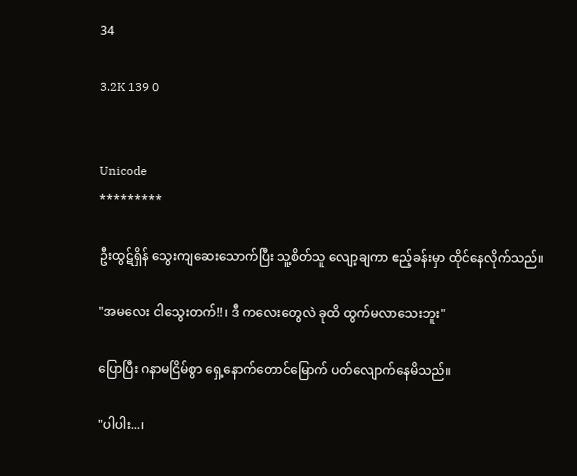34

3.2K 139 0


Unicode
*********

ဦးထွဋ်ရှိန် သွေးကျဆေးသောက်ပြီး သူ့စိတ်သူ လျော့ချကာ ဧည့်ခန်းမှာ ထိုင်နေလိုက်သည်။

"အမလေး ငါသွေးတက်!!၊ ဒီ ကလေးတွေလဲ ခုထိ ထွက်မလာသေးဘူး"

ပြောပြီး ဂနာမငြိမ်စွာ ရှေ့နောက်တောင်မြောက် ပတ်လျောက်နေမိသည်။

"ပါပါး...၊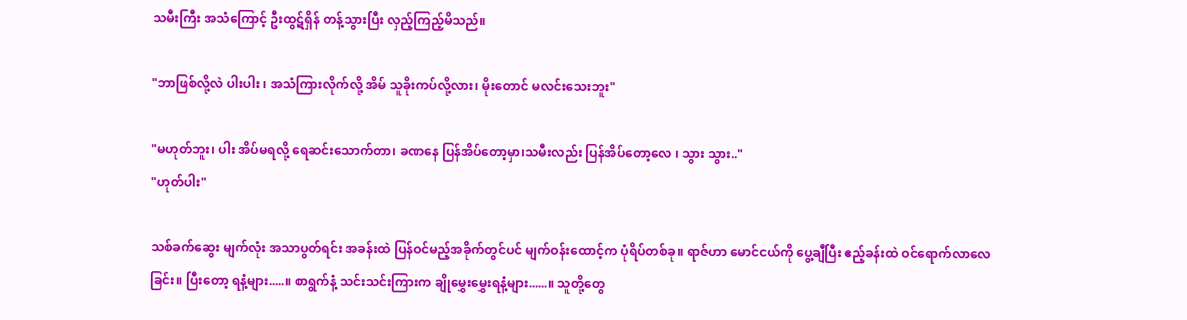သမီးကြီး အသံကြောင့် ဦးထွဋ်ရှိန် တန့်သွားပြီး လှည့်ကြည့်မိသည်။

"ဘာဖြစ်လို့လဲ ပါးပါး ၊ အသံကြားလိုက်လို့ အိမ် သူခိုးကပ်လို့လား၊ မိုးတောင် မလင်းသေးဘူး"

"မဟုတ်ဘူး၊ ပါး အိပ်မရလို့ ရေ‌ဆင်းသောက်တာ၊ ခဏနေ ပြန်အိပ်တော့မှာ၊သမီးလည်း ပြန်အိပ်တော့လေ ၊ သွား သွား.."
"ဟုတ်ပါး"

သစ်ခက်ဆွေး မျက်လုံး အသာပွတ်ရင်း အခန်းထဲ ပြန်ဝင်မည့်အခိုက်တွင်ပင် မျက်ဝန်းထောင့်က ပုံရိပ်တစ်ခု။ ရာဇ်ဟာ မောင်ငယ်ကို ပွေ့ချီပြီး ဧည့်ခန်းထဲ ဝင်ရောက်လာလေခြင်း။ ပြီးတော့ ရနံ့များ.....။ စာရွက်နံ့ သင်းသင်းကြားက ချိုမွှေးမွှေးရနံ့များ......။ သူတို့တွေ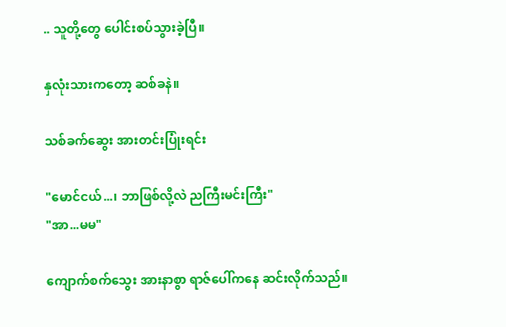.. သူတို့တွေ ပေါင်းစပ်သွားခဲ့ပြီ။

နှလုံးသားကတော့ ဆစ်ခနဲ။

သစ်ခက်ဆွေး အားတင်းပြုံးရင်း

"မောင်ငယ်...၊ ဘာဖြစ်လို့လဲ ညကြီးမင်းကြီး"
"အာ...မမ"

ကျောက်စက်သွေး အားနာစွာ ရာဇ်ပေါ်ကနေ ဆင်းလိုက်သည်။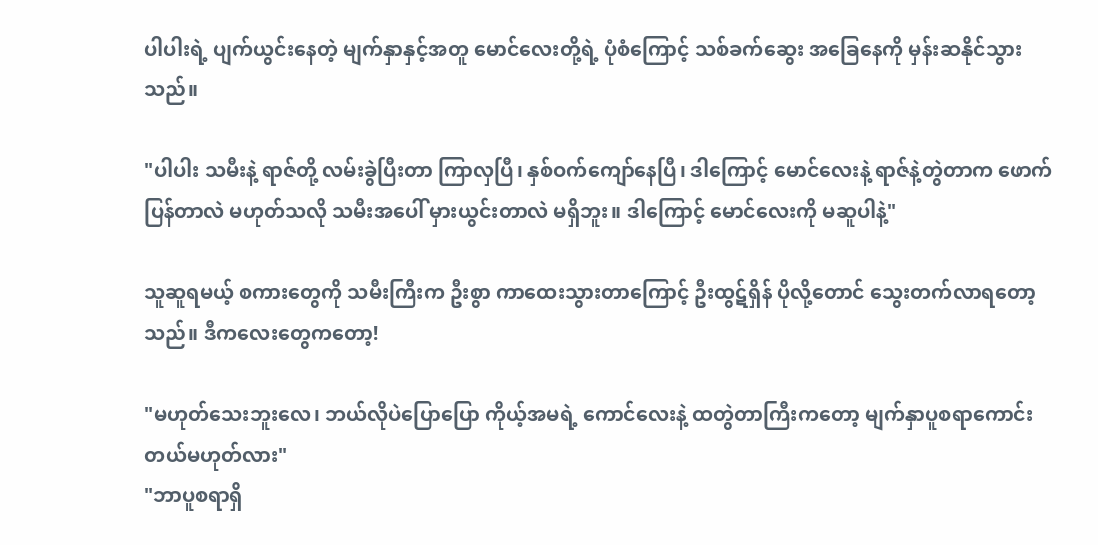ပါပါးရဲ့ ပျက်ယွင်းနေတဲ့ မျက်နှာနှင့်အတူ မောင်လေးတို့ရဲ့ ပုံစံကြောင့် သစ်ခက်ဆွေး အခြေနေကို မှန်းဆနိုင်သွားသည်။

"ပါပါး သမီးနဲ့ ရာဇ်တို့ လမ်းခွဲပြီးတာ ကြာလှပြီ၊ နှစ်ဝက်ကျော်နေပြီ၊ ဒါကြောင့် မောင်လေးနဲ့ ရာဇ်နဲ့တွဲတာက ဖောက်ပြန်တာလဲ မဟုတ်သလို သမီးအပေါ် မှားယွင်းတာလဲ မရှိဘူး။ ဒါကြောင့် မောင်လေးကို မဆူပါနဲ့"

သူဆူရမယ့် စကားတွေကို သမီးကြီးက ဦးစွာ ကာထေးသွားတာကြောင့် ဦးထွဋ်ရှိန် ပိုလို့တောင် သွေးတက်လာရတော့သည်။ ဒီကလေးတွေကတော့!

"မဟုတ်သေးဘူးလေ၊ ဘယ်လိုပဲပြောပြော ကိုယ့်အမရဲ့ ကောင်လေးနဲ့ ထတွဲတာကြီးကတော့ မျက်နှာပူစရာကောင်းတယ်မဟုတ်လား"
"ဘာပူစရာရှိ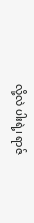လို့လဲ ပါးရဲ့၊ ရာဇ်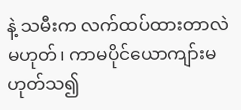နဲ့ သမီးက လက်ထပ်ထားတာလဲ မဟုတ်၊ ကာမပိုင်ယောကျာ်းမဟုတ်သ၍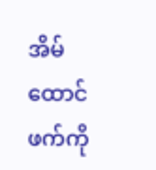အိမ်ထောင်ဖက်ကို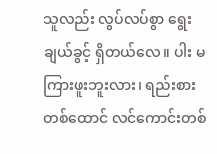သူလည်း လွပ်လပ်စွာ ရွေးချယ်ခွင့် ရှိတယ်လေ။ ပါး မကြားဖူးဘူးလား၊ ရည်းစားတစ်ထောင် လင်ကောင်းတစ်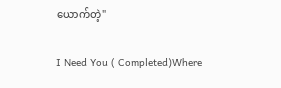ယောက်တဲ့"

I Need You ( Completed)Where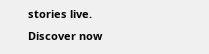stories live. Discover now